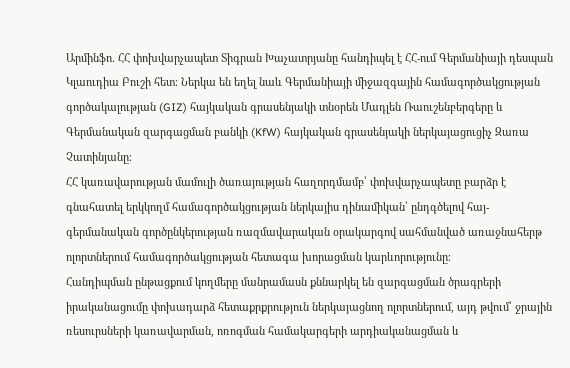Արմինֆո. ՀՀ փոխվարչապետ Տիգրան Խաչատրյանը հանդիպել է ՀՀ-ում Գերմանիայի դեսպան Կլաուդիա Բուշի հետ։ Ներկա են եղել նաև Գերմանիայի միջազգային համագործակցության գործակալության (GIZ) հայկական գրասենյակի տնօրեն Մադլեն Ռաուշենբերգերը և Գերմանական զարգացման բանկի (KfW) հայկական գրասենյակի ներկայացուցիչ Զառա Չատինյանը։
ՀՀ կառավարության մամուլի ծառայության հաղորդմամբ՝ փոխվարչապետը բարձր է գնահատել երկկողմ համագործակցության ներկայիս դինամիկան՝ ընդգծելով հայ-գերմանական գործընկերության ռազմավարական օրակարգով սահմանված առաջնահերթ ոլորտներում համագործակցության հետագա խորացման կարևորությունը։
Հանդիպման ընթացքում կողմերը մանրամասն քննարկել են զարգացման ծրագրերի իրականացումը փոխադարձ հետաքրքրություն ներկայացնող ոլորտներում, այդ թվում՝ ջրային ռեսուրսների կառավարման, ոռոգման համակարգերի արդիականացման և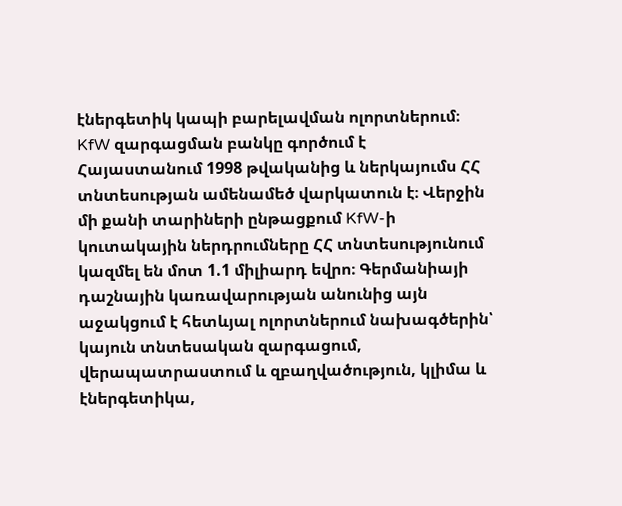էներգետիկ կապի բարելավման ոլորտներում։
KfW զարգացման բանկը գործում է Հայաստանում 1998 թվականից և ներկայումս ՀՀ տնտեսության ամենամեծ վարկատուն է։ Վերջին մի քանի տարիների ընթացքում KfW-ի կուտակային ներդրումները ՀՀ տնտեսությունում կազմել են մոտ 1.1 միլիարդ եվրո։ Գերմանիայի դաշնային կառավարության անունից այն աջակցում է հետևյալ ոլորտներում նախագծերին՝ կայուն տնտեսական զարգացում, վերապատրաստում և զբաղվածություն, կլիմա և էներգետիկա,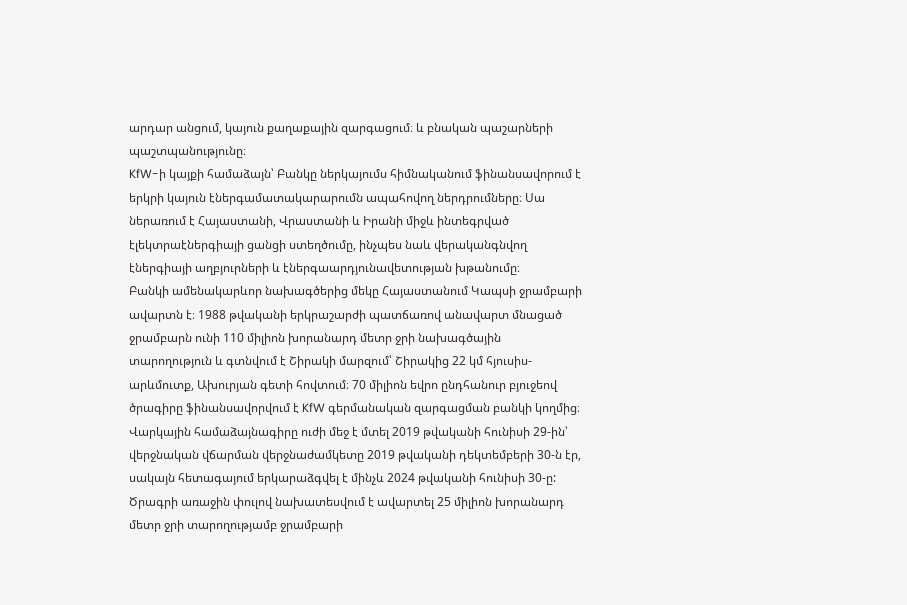արդար անցում, կայուն քաղաքային զարգացում։ և բնական պաշարների պաշտպանությունը։
KfW-ի կայքի համաձայն՝ Բանկը ներկայումս հիմնականում ֆինանսավորում է երկրի կայուն էներգամատակարարումն ապահովող ներդրումները։ Սա ներառում է Հայաստանի, Վրաստանի և Իրանի միջև ինտեգրված էլեկտրաէներգիայի ցանցի ստեղծումը, ինչպես նաև վերականգնվող էներգիայի աղբյուրների և էներգաարդյունավետության խթանումը։
Բանկի ամենակարևոր նախագծերից մեկը Հայաստանում Կապսի ջրամբարի ավարտն է։ 1988 թվականի երկրաշարժի պատճառով անավարտ մնացած ջրամբարն ունի 110 միլիոն խորանարդ մետր ջրի նախագծային տարողություն և գտնվում է Շիրակի մարզում՝ Շիրակից 22 կմ հյուսիս-արևմուտք, Ախուրյան գետի հովտում։ 70 միլիոն եվրո ընդհանուր բյուջեով ծրագիրը ֆինանսավորվում է KfW գերմանական զարգացման բանկի կողմից։ Վարկային համաձայնագիրը ուժի մեջ է մտել 2019 թվականի հունիսի 29-ին՝ վերջնական վճարման վերջնաժամկետը 2019 թվականի դեկտեմբերի 30-ն էր, սակայն հետագայում երկարաձգվել է մինչև 2024 թվականի հունիսի 30-ը: Ծրագրի առաջին փուլով նախատեսվում է ավարտել 25 միլիոն խորանարդ մետր ջրի տարողությամբ ջրամբարի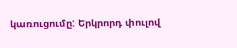կառուցումը: Երկրորդ փուլով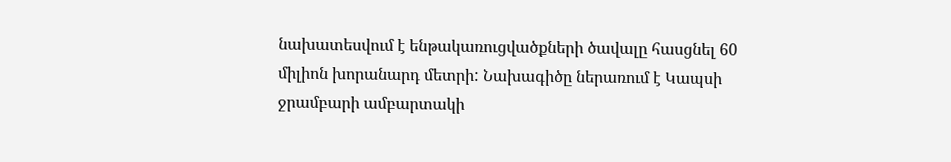նախատեսվում է ենթակառուցվածքների ծավալը հասցնել 60 միլիոն խորանարդ մետրի: Նախագիծը ներառում է Կապսի ջրամբարի ամբարտակի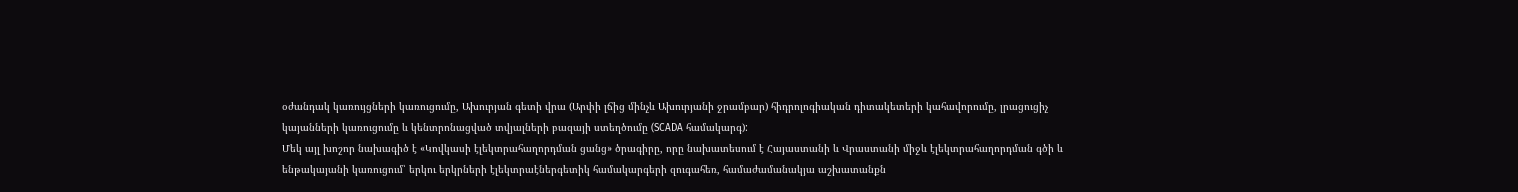օժանդակ կառույցների կառուցումը, Ախուրյան գետի վրա (Արփի լճից մինչև Ախուրյանի ջրամբար) հիդրոլոգիական դիտակետերի կահավորումը, լրացուցիչ կայանների կառուցումը և կենտրոնացված տվյալների բազայի ստեղծումը (SCADA համակարգ):
Մեկ այլ խոշոր նախագիծ է «Կովկասի էլեկտրահաղորդման ցանց» ծրագիրը, որը նախատեսում է Հայաստանի և Վրաստանի միջև էլեկտրահաղորդման գծի և ենթակայանի կառուցում՝ երկու երկրների էլեկտրաէներգետիկ համակարգերի զուգահեռ, համաժամանակյա աշխատանքն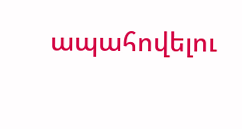ապահովելու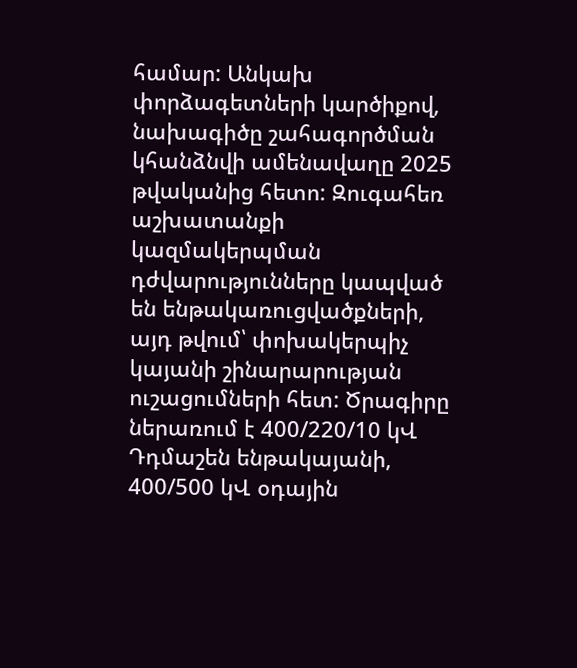համար: Անկախ փորձագետների կարծիքով, նախագիծը շահագործման կհանձնվի ամենավաղը 2025 թվականից հետո: Զուգահեռ աշխատանքի կազմակերպման դժվարությունները կապված են ենթակառուցվածքների, այդ թվում՝ փոխակերպիչ կայանի շինարարության ուշացումների հետ: Ծրագիրը ներառում է 400/220/10 կՎ Դդմաշեն ենթակայանի, 400/500 կՎ օդային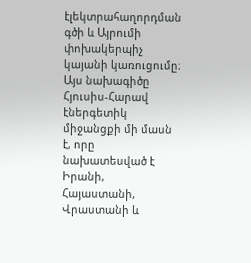էլեկտրահաղորդման գծի և Այրումի փոխակերպիչ կայանի կառուցումը։
Այս նախագիծը Հյուսիս-Հարավ էներգետիկ միջանցքի մի մասն է, որը նախատեսված է Իրանի, Հայաստանի, Վրաստանի և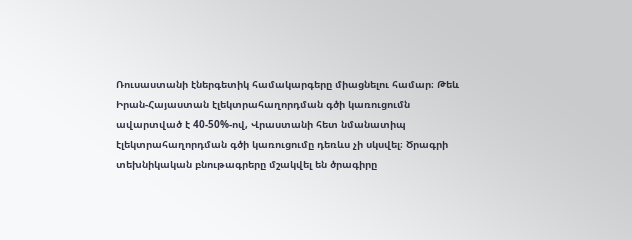Ռուսաստանի էներգետիկ համակարգերը միացնելու համար։ Թեև Իրան-Հայաստան էլեկտրահաղորդման գծի կառուցումն ավարտված է 40-50%-ով, Վրաստանի հետ նմանատիպ էլեկտրահաղորդման գծի կառուցումը դեռևս չի սկսվել։ Ծրագրի տեխնիկական բնութագրերը մշակվել են ծրագիրը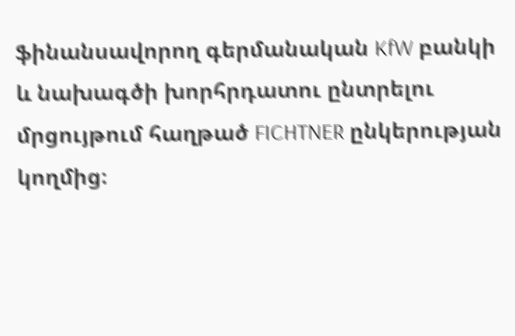ֆինանսավորող գերմանական KfW բանկի և նախագծի խորհրդատու ընտրելու մրցույթում հաղթած FICHTNER ընկերության կողմից։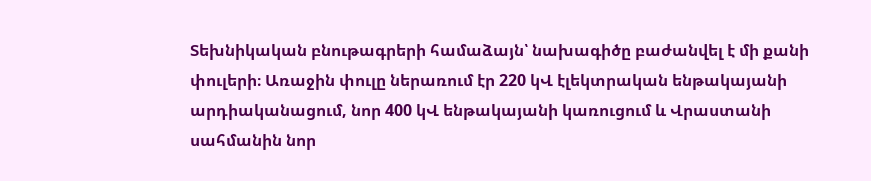Տեխնիկական բնութագրերի համաձայն՝ նախագիծը բաժանվել է մի քանի փուլերի։ Առաջին փուլը ներառում էր 220 կՎ էլեկտրական ենթակայանի արդիականացում, նոր 400 կՎ ենթակայանի կառուցում և Վրաստանի սահմանին նոր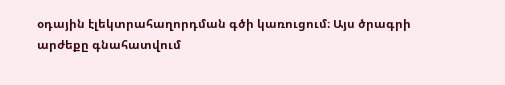օդային էլեկտրահաղորդման գծի կառուցում։ Այս ծրագրի արժեքը գնահատվում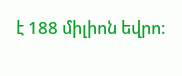է 188 միլիոն եվրո։